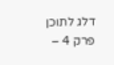דלג לתוכן
פרק 4 –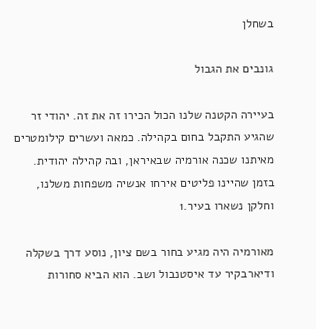בשחלן

גונבים את הגבול

בעיירה הקטנה שלנו הכול הכירו זה את זה. יהודי זר שהגיע התקבל בחום בקהילה. כמאה ועשרים קילומטרים מאיתנו שכנה אורמיה שבאיראן, ובה קהילה יהודית. בזמן שהיינו פליטים אירחו אנשיה משפחות משלנו, וחלקן נשארו בעיר.1

מאורמיה היה מגיע בחור בשם ציון, נוסע דרך בשקלה ודיארבקיר עד איסטנבול ושב. הוא הביא סחורות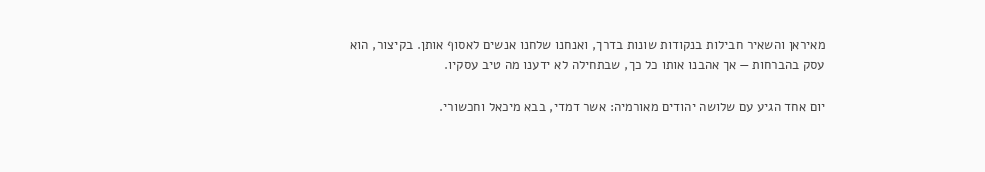מאיראן והשאיר חבילות בנקודות שונות בדרך, ואנחנו שלחנו אנשים לאסוף אותן. בקיצור, הוא עסק בהברחות — אך אהבנו אותו כל כך, שבתחילה לא ידענו מה טיב עסקיו.

יום אחד הגיע עם שלושה יהודים מאורמיה: אשר דמדי, בבא מיכאל וחכשורי.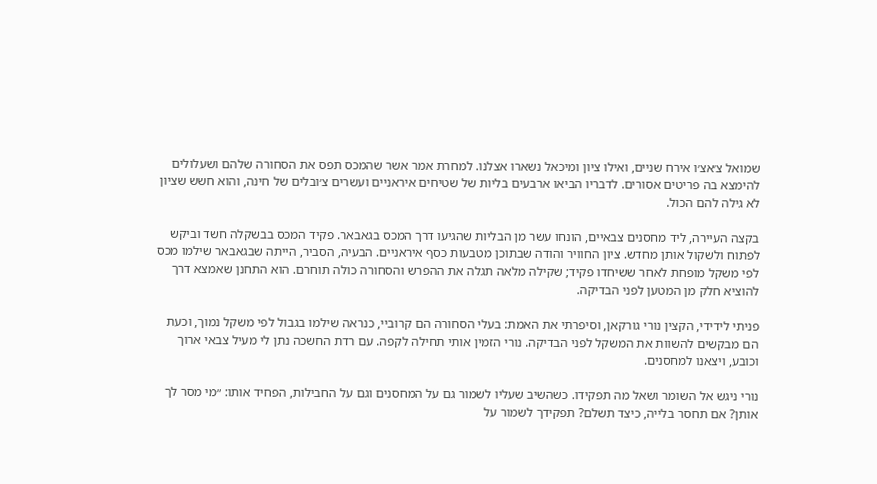שמואל צ׳אצ׳ו אירח שניים, ואילו ציון ומיכאל נשארו אצלנו. למחרת אמר אשר שהמכס תפס את הסחורה שלהם ושעלולים להימצא בה פריטים אסורים. לדבריו הביאו ארבעים בליות של שטיחים איראניים ועשרים צ׳ובלים של חינה, והוא חשש שציון לא גילה להם הכול.

בקצה העיירה, ליד מחסנים צבאיים, הונחו עשר מן הבליות שהגיעו דרך המכס בגאבאר. פקיד המכס בבשקלה חשד וביקש לפתוח ולשקול אותן מחדש. ציון החוויר והודה שבתוכן מטבעות כסף איראניים. הבעיה, הסביר, הייתה שבגאבאר שילמו מכס לפי משקל מופחת לאחר ששיחדו פקיד; שקילה מלאה תגלה את ההפרש והסחורה כולה תוחרם. הוא התחנן שאמצא דרך להוציא חלק מן המטען לפני הבדיקה.

פניתי לידידי, הקצין נורי גורקאן, וסיפרתי את האמת: בעלי הסחורה הם קרוביי, כנראה שילמו בגבול לפי משקל נמוך, וכעת הם מבקשים להשוות את המשקל לפני הבדיקה. נורי הזמין אותי תחילה לקפה. עם רדת החשכה נתן לי מעיל צבאי ארוך וכובע, ויצאנו למחסנים.

נורי ניגש אל השומר ושאל מה תפקידו. כשהשיב שעליו לשמור גם על המחסנים וגם על החבילות, הפחיד אותו: ״מי מסר לך אותן? אם תחסר בלייה, כיצד תשלם? תפקידך לשמור על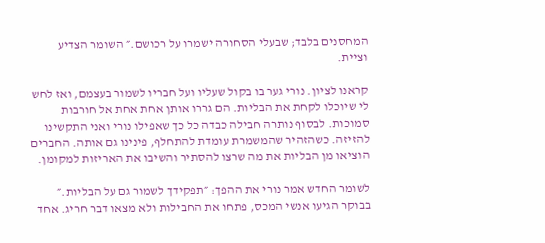המחסנים בלבד; שבעלי הסחורה ישמרו על רכושם.״ השומר הצדיע וציית.

קראנו לציון. נורי גער בו בקול שעליו ועל חבריו לשמור בעצמם, ואז לחש לי שיוכלו לקחת את הבליות. הם גררו אותן אחת אחת אל חורבות סמוכות. לבסוף נותרה חבילה כבדה כל כך שאפילו נורי ואני התקשינו להזיזה. כשהזהיר שהמשמרת עומדת להתחלף, פינינו גם אותה. החברים הוציאו מן הבליות את מה שרצו להסתיר והשיבו את האריזות למקומן.

לשומר החדש אמר נורי את ההפך: ״תפקידך לשמור גם על הבליות.״ בבוקר הגיעו אנשי המכס, פתחו את החבילות ולא מצאו דבר חריג. אחד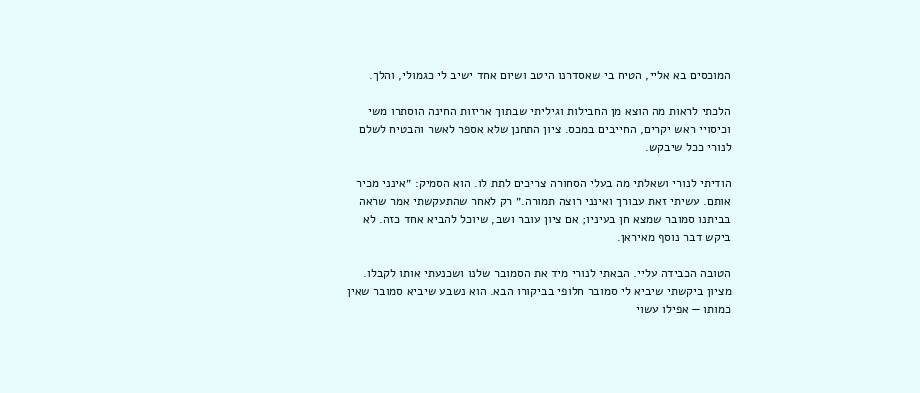המוכסים בא אליי, הטיח בי שאסדרנו היטב ושיום אחד ישיב לי כגמולי, והלך.

הלכתי לראות מה הוצא מן החבילות וגיליתי שבתוך אריזות החינה הוסתרו משי וכיסויי ראש יקרים, החייבים במכס. ציון התחנן שלא אספר לאשר והבטיח לשלם לנורי ככל שיבקש.

הודיתי לנורי ושאלתי מה בעלי הסחורה צריכים לתת לו. הוא הסמיק: ״אינני מכיר אותם. עשיתי זאת עבורך ואינני רוצה תמורה.״ רק לאחר שהתעקשתי אמר שראה בביתנו סמובר שמצא חן בעיניו; אם ציון עובר ושב, שיוכל להביא אחד כזה. לא ביקש דבר נוסף מאיראן.

הטובה הכבידה עליי. הבאתי לנורי מיד את הסמובר שלנו ושכנעתי אותו לקבלו. מציון ביקשתי שיביא לי סמובר חלופי בביקורו הבא. הוא נשבע שיביא סמובר שאין כמותו — אפילו עשוי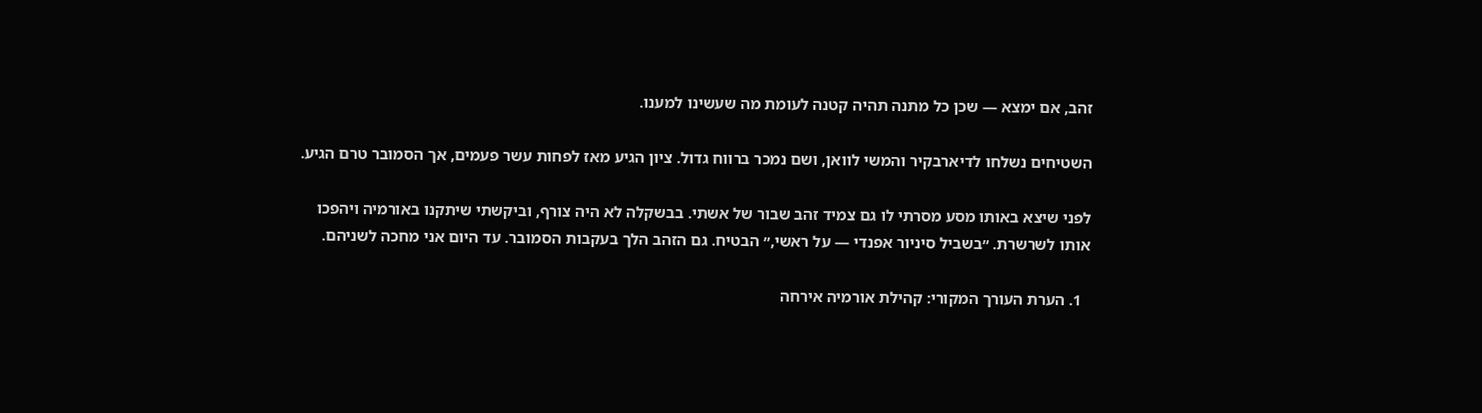זהב, אם ימצא — שכן כל מתנה תהיה קטנה לעומת מה שעשינו למענו.

השטיחים נשלחו לדיארבקיר והמשי לוואן, ושם נמכר ברווח גדול. ציון הגיע מאז לפחות עשר פעמים, אך הסמובר טרם הגיע.

לפני שיצא באותו מסע מסרתי לו גם צמיד זהב שבור של אשתי. בבשקלה לא היה צורף, וביקשתי שיתקנו באורמיה ויהפכו אותו לשרשרת. ״בשביל סיניור אפנדי — על ראשי,״ הבטיח. גם הזהב הלך בעקבות הסמובר. עד היום אני מחכה לשניהם.

  1. הערת העורך המקורי: קהילת אורמיה אירחה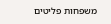משפחות פליטים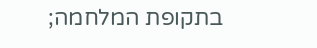בתקופת המלחמה;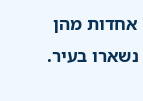אחדות מהן נשארו בעיר.